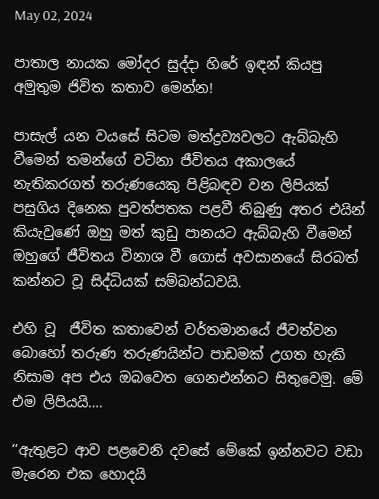May 02, 2024

පාතාල නායක මෝදර සුද්දා හිරේ ඉඳන් කියපු අමුතුම ජිවිත කතාව මෙන්න!

පාසැල් යන වයසේ සිටම මත්ද්‍රව්‍යවලට ඇබ්බැහි වීමෙන් තමන්ගේ වටිනා ජීවිතය අකාලයේ නැතිකරගත් තරුණයෙකු පිළිබඳව වන ලිපියක් පසුගිය දිනෙක පුවත්පතක පළවී තිබුණු අතර එයින් කියැවුණේ ඔහු මත් කුඩු පානයට ඇබ්බැහි වීමෙන් ඔහුගේ ජීවිතය විනාශ වී ගොස් අවසානයේ සිරබත් කන්නට වූ සිද්ධියක් සම්බන්ධවයි.

එහි වූ  ජීවිත කතාවෙන් වර්තමානයේ ජීවත්වන බොහෝ තරුණ තරුණයින්ට පාඩමක් උගත හැකි නිසාම අප එය ඔබවෙත ගෙනඑන්නට සිතුවෙමු. මේ එම ලිපියයි….

‘‘ඇතුළට ආව පළවෙනි දවසේ මේකේ ඉන්නවට වඩා මැරෙන එක හොදයි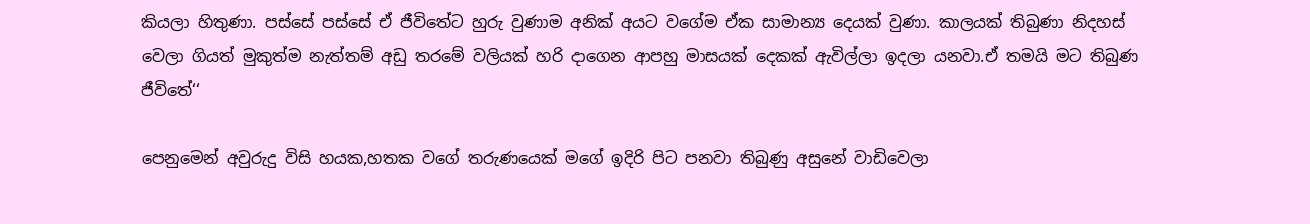කියලා හිතුණා. පස්සේ පස්සේ ඒ ජීවිතේට හුරු වුණාම අනික් අයට වගේම ඒක සාමාන්‍ය දෙයක් වුණා. කාලයක් තිබුණා නිදහස් වෙලා ගියත් මුකුත්ම නැත්තම් අඩු තරමේ වලියක් හරි දාගෙන ආපහු මාසයක් දෙකක් ඇවිල්ලා ඉදලා යනවා.ඒ තමයි මට තිබුණ ජීවිතේ‘‘

පෙනුමෙන් අවුරුදු විසි හයක,හතක වගේ තරුණයෙක් මගේ ඉදිරි පිට පනවා තිබුණු අසුනේ වාඩිවෙලා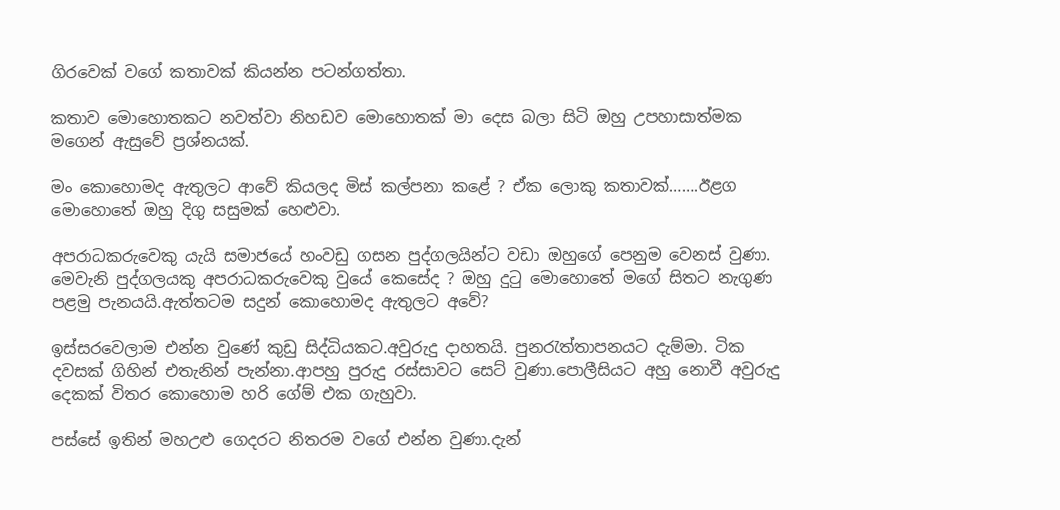ගිරවෙක් වගේ කතාවක් කියන්න පටන්ගත්තා.

කතාව මොහොතකට නවත්වා නිහඩව මොහොතක් මා දෙස බලා සිටි ඔහු උපහාසාත්මක මගෙන් ඇසුවේ ප්‍රශ්නයක්.

මං කොහොමද ඇතුලට ආවේ කියලද මිස් කල්පනා කළේ ? ඒක ලොකු කතාවක්…….ඊළග මොහොතේ ඔහු දිගු සසුමක් හෙළුවා.

අපරාධකරුවෙකු යැයි සමාජයේ හංවඩු ගසන පුද්ගලයින්ට වඩා ඔහුගේ පෙනුම වෙනස් වුණා. මෙවැනි පුද්ගලයකු අපරාධකරුවෙකු වුයේ කෙසේද ? ඔහු දුටු මොහොතේ මගේ සිතට නැගුණ පළමු පැනයයි.ඇත්තටම සදුන් කොහොමද ඇතුලට අවේ?

ඉස්සරවෙලාම එන්න වු‍ණේ කුඩු සිද්ධියකට.අවුරුදු දාහතයි. පුනරැත්තාපනයට දැම්මා. ටික දවසක් ගිහින් එතැනින් පැන්නා.ආපහු පුරුදු රස්සාවට සෙට් වුණා.පොලීසියට අහු නොවී අවුරුදු දෙකක් විතර කොහොම හරි ගේම් එක ගැහුවා.

පස්සේ ඉතින් මහඋළු ගෙදරට නිතරම වගේ එන්න වුණා.දැන්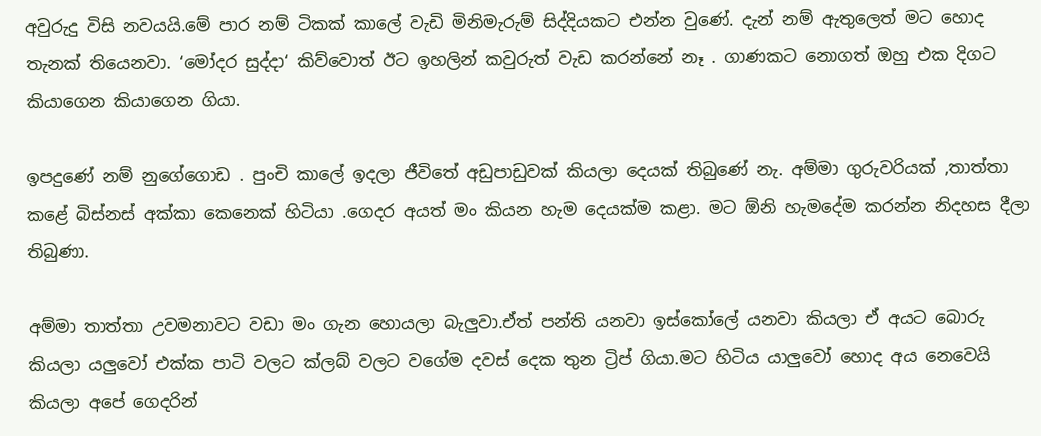අවුරුදු විසි නවයයි.මේ පාර නම් ටිකක් කාලේ වැඩි මිනිමැරුම් සිද්දියකට එන්න වුණේ. දැන් නම් ඇතුලෙත් මට හොද තැනක් තියෙනවා. ‘මෝදර සුද්දා‘ කිව්වොත් ඊට ඉහලින් කවුරුත් වැඩ කරන්නේ නෑ . ගාණකට නොගත් ඔහු එක දිගට කියාගෙන කියාගෙන ගියා.

ඉපදුණේ නම් නුගේගොඩ . පුංචි කාලේ ඉදලා ජීවිතේ අඩුපාඩුවක් කියලා දෙයක් තිබුණේ නැ. අම්මා ගුරුවරියක් ,තාත්තා කළේ බිස්නස් අක්කා කෙනෙක් හිටියා .ගෙදර අයත් මං කියන හැම දෙයක්ම කළා. මට ඕනි හැමදේම කරන්න නිදහස දීලා තිබුණා.

අම්මා තාත්තා උවමනාවට වඩා මං ගැන හොයලා බැලුවා.ඒත් පන්ති යනවා ඉස්කෝලේ යනවා කියලා ඒ අයට බොරු කියලා යලුවෝ එක්ක පාටි වලට ක්ලබ් වලට වගේම දවස් දෙක තුන ට්‍රිප් ගියා.මට හිටිය යාලුවෝ හොද අය නෙවෙයි කියලා අපේ ගෙදරින්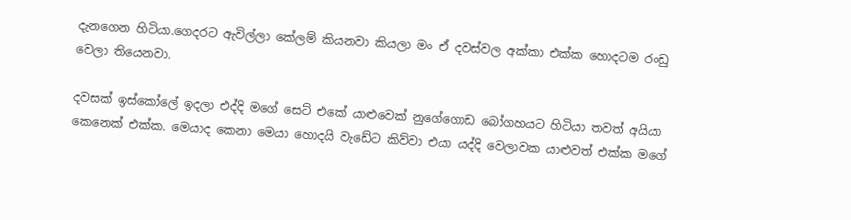දැනගෙන හිටියා.ගෙදරට ඇවිල්ලා කේලම් කියනවා කියලා මං ඒ දවස්වල අක්කා එක්ක හොදටම රංඩු වෙලා තියෙනවා.

දවසක් ඉස්කෝලේ ඉදලා එද්දි මගේ සෙට් එකේ යාළුවෙක් නුගේගොඩ බෝගහයට හිටියා තවත් අයියා කෙනෙක් එක්ක. මෙයාද කෙනා මෙයා හොදයි වැඩේට කිව්වා එයා යද්දි වෙලාවක යාළුවත් එක්ක මගේ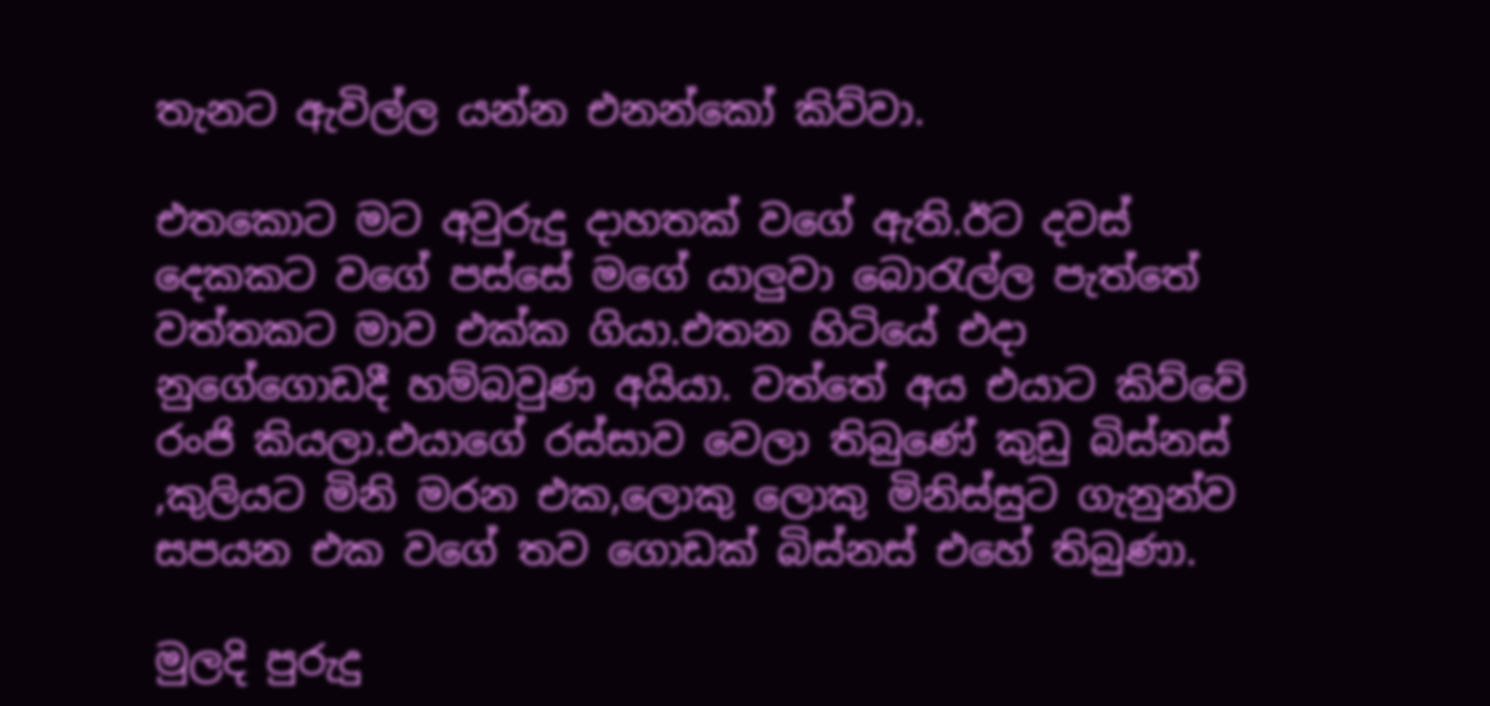තැනට ඇවිල්ල යන්න එනන්කෝ කිව්වා.

එතකොට මට අවුරුදු දාහතක් වගේ ඇති.ඊට දවස් දෙකකට වගේ පස්සේ මගේ යාලුවා බොරැල්ල පැත්තේ වත්තකට මාව එක්ක ගියා.එතන හිටියේ එදා නුගේගොඩදී හම්බවුණ අයියා. වත්තේ අය එයාට කිව්වේ රංජි කියලා.එයාගේ රස්සාව වෙලා තිබුණේ කුඩු බිස්නස් ,කුලියට මිනි මරන එක,ලොකු ලොකු මිනිස්සුට ගැනුන්ව සපයන එක වගේ තව ගොඩක් බිස්නස් එහේ තිබුණා.

මුලදි පුරුදු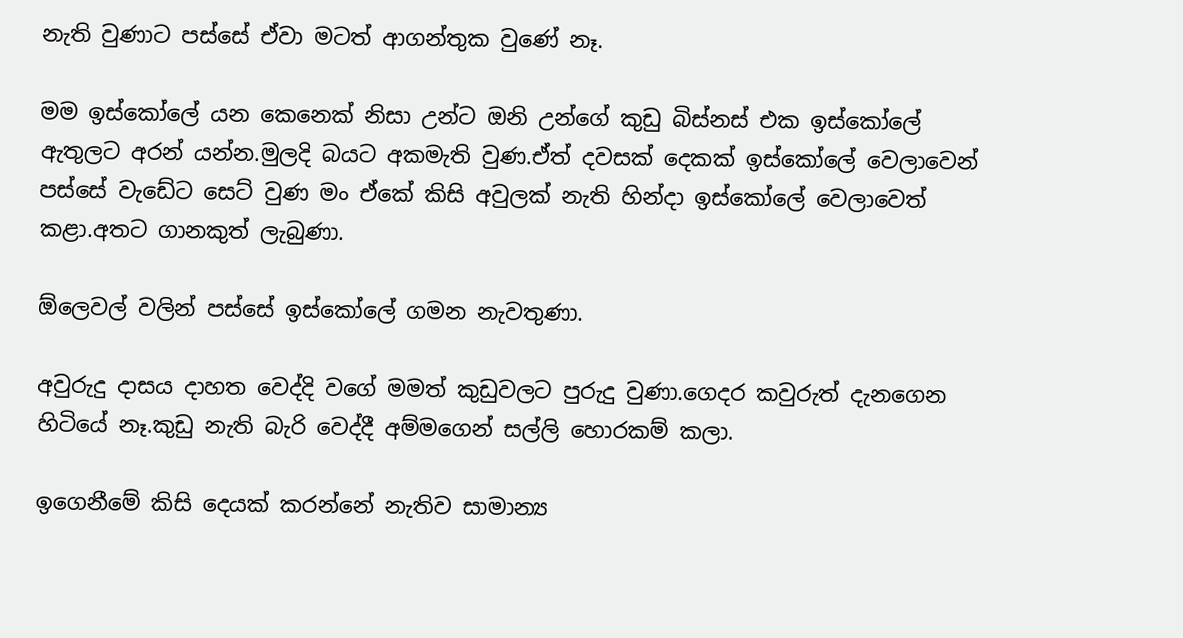නැති වුණාට පස්සේ ඒවා මටත් ආගන්තුක වුණේ නෑ.

මම ඉස්කෝලේ යන කෙනෙක් නිසා උන්ට ‍ඔනි උන්ගේ කුඩු බිස්නස් එක ඉස්කෝලේ ඇතුලට අරන් යන්න.මුලදි බයට අකමැති වුණ.ඒත් දවසක් දෙකක් ඉස්කෝලේ වෙලාවෙන් පස්සේ වැඩේට සෙට් වුණ මං ඒකේ කිසි අවුලක් නැති හින්දා ඉස්කෝලේ වෙලාවෙත් කළා.අතට ගානකුත් ලැබුණා.

ඕලෙවල් වලින් පස්සේ ඉස්කෝලේ ගමන නැවතුණා.

අවුරුදු දාසය දාහත වෙද්දි වගේ මමත් කුඩුවලට පුරුදු වුණා.ගෙදර කවුරුත් දැනගෙන හිටියේ නෑ.කුඩු නැති බැරි වෙද්දී අම්මගෙන් සල්ලි හොරකම් කලා.

ඉගෙනීමේ කිසි දෙයක් කරන්නේ නැතිව සාමාන්‍ය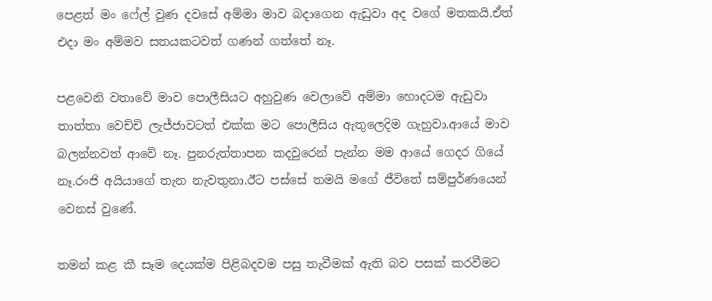පෙළත් මං ෆේල් වුණ දවසේ අම්මා මාව බදාගෙන ඇඩුවා අද වගේ මතකයි.ඒත් එදා මං අම්මව සතයකටවත් ගණන් ගත්තේ නෑ.

පළවෙනි වතාවේ මාව පොලීසියට අහුවුණ වෙලාවේ අම්මා හොදටම ඇඩුවා තාත්තා වෙච්චි ලැජ්ජාවටත් එක්ක මට පොලීසිය ඇතුලෙදිම ගැහුවා.ආයේ මාව බලන්නවත් ආවේ නෑ. පුනරුත්තාපන කදවුරෙන් පැන්න මම ආයේ ගෙදර ගියේ නෑ.රංජි අයියාගේ තැන නැවතුනා.ඊට පස්සේ තමයි මගේ ජීවිතේ සම්පුර්ණයෙන් වෙනස් වුණේ.

තමන් කළ කී සෑම දෙයක්ම පිළිබදවම පසු තැවීමක් ඇති බව පසක් කරවීමට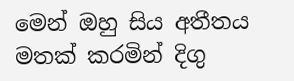මෙන් ඔහු සිය අතීතය මතක් කරමින් දිගු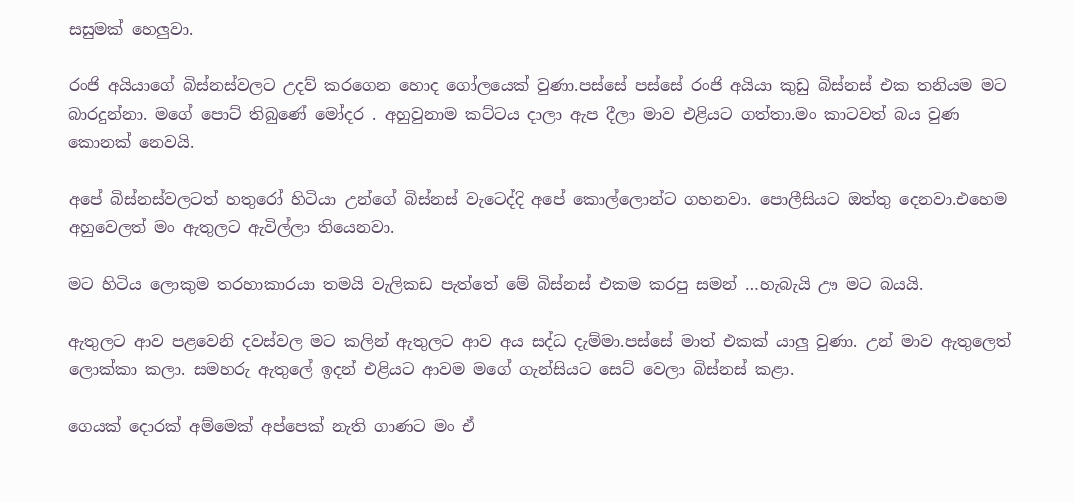සසුමක් හෙලුවා.

රංජි අයියාගේ බිස්නස්වලට උදව් කරගෙන හොද ගෝලයෙක් වුණා.පස්සේ පස්සේ රංජි අයියා කුඩු බිස්නස් එක තනියම මට බාරදුන්නා. මගේ පොට් තිබුණේ මෝදර . අහුවුනාම කට්ටය දාලා ඇප දීලා මාව එළියට ගත්තා.මං කාටවත් බය වුණ කොනක් නෙවයි.

අපේ බිස්නස්වලටත් හතුරෝ හිටියා උන්ගේ බිස්නස් වැටෙද්දි අපේ කොල්ලොන්ට ගහනවා. පොලීසියට ඔත්තු දෙනවා.එහෙම අහුවෙලත් මං ඇතුලට ඇවිල්ලා තියෙනවා.

මට හිටිය ලොකුම තරහාකාරයා තමයි වැලිකඩ පැත්තේ මේ බිස්නස් එකම කරපු සමන් …හැබැයි ඌ මට බයයි.

ඇතුලට ආව පළවෙනි දවස්වල මට කලින් ඇතුලට ආව අය සද්ධ දැම්මා.පස්සේ මාත් එකක් යාලු වුණා. උන් මාව ඇතුලෙත් ලොක්කා කලා. සමහරු ඇතුලේ ඉදන් එළියට ආවම මගේ ගැන්සියට සෙට් වෙලා බිස්නස් කළා.

ගෙයක් දොරක් අම්මෙක් අප්පෙක් නැති ගාණට මං ඒ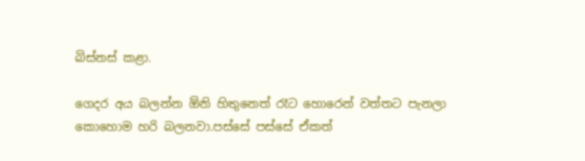බිස්නස් කළා.

ගෙදර අය බලන්න ඕනි හිතුනෙත් රෑට හොරෙන් වත්තට පැනලා කොහොම හරි බලනවා.පස්සේ පස්සේ ඒකත්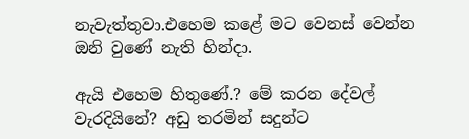නැවැත්තුවා.එහෙම කළේ මට වෙනස් වෙන්න ඔනි වුණේ නැති හින්දා.

ඇයි එහෙම හිතුණේ.? මේ කරන දේවල් වැරදියිනේ? අඩු තරමින් සදුන්ට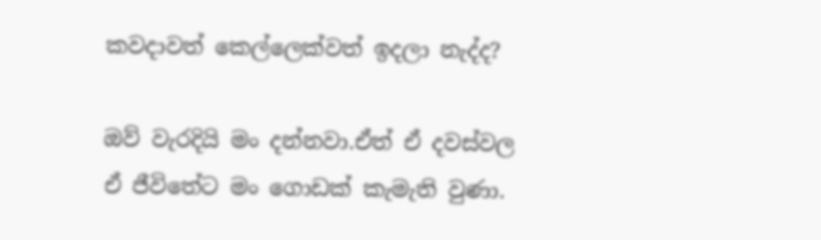කවදාවත් කෙල්ලෙක්වත් ඉදලා නැද්ද?

ඔව් වැරදියි මං දන්නවා.ඒත් ඒ දවස්වල ඒ ජීවිතේට මං ගොඩක් කැමැති වුණා.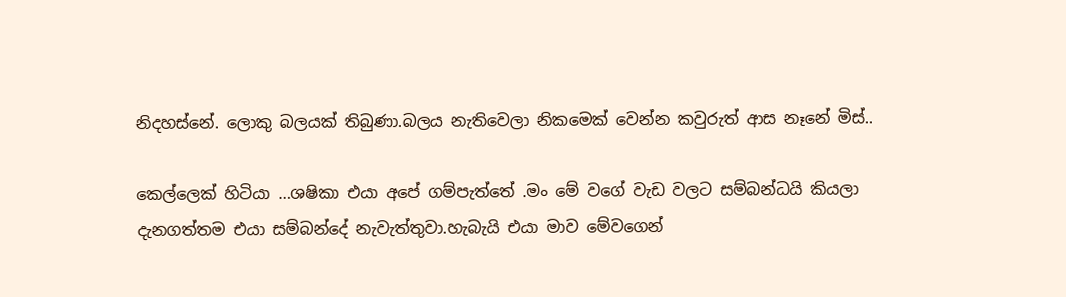නිදහස්නේ. ලොකු බලයක් තිබුණා.බලය නැතිවෙලා නිකමෙක් වෙන්න කවුරුත් ආස නෑනේ මිස්..

කෙල්ලෙක් හිටියා …ශෂිකා එයා අපේ ගම්පැත්තේ .මං මේ වගේ වැඩ වලට සම්බන්ධයි කියලා දැනගත්තම එයා සම්බන්දේ නැවැත්තුවා.හැබැයි එයා මාව මේවගෙන්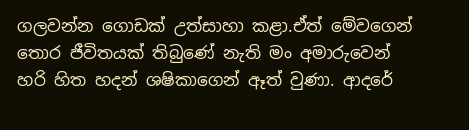ගලවන්න ගොඩක් උත්සාහා කළා.ඒත් මේවගෙන් තොර ජීවිතයක් තිබු‍‍ණේ නැති මං අමාරුවෙන් හරි හිත හදන් ශෂිකාගෙන් ඈත් වුණා. ආදරේ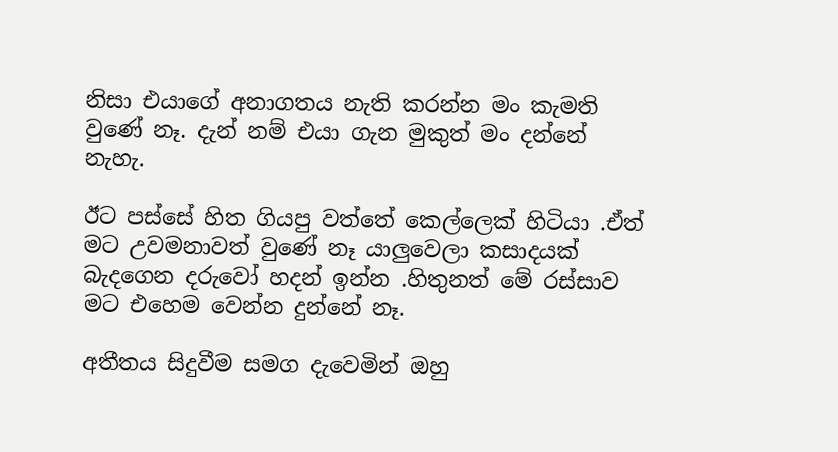නිසා එයාගේ අනාගතය නැති කරන්න මං කැමති වුණේ නෑ. දැන් නම් එයා ගැන මුකුත් මං දන්නේ නැහැ.

ඊට පස්සේ හිත ගියපු වත්තේ කෙල්ලෙක් හිටියා .ඒත් මට උවමනාවත් වුණේ නෑ යාලුවෙලා කසාදයක් බැදගෙන දරුවෝ හදන් ඉන්න .හිතුනත් මේ රස්සාව මට එහෙම වෙන්න දුන්නේ නෑ.

අතීතය සිදුවීම සමග දැවෙමින් ඔහු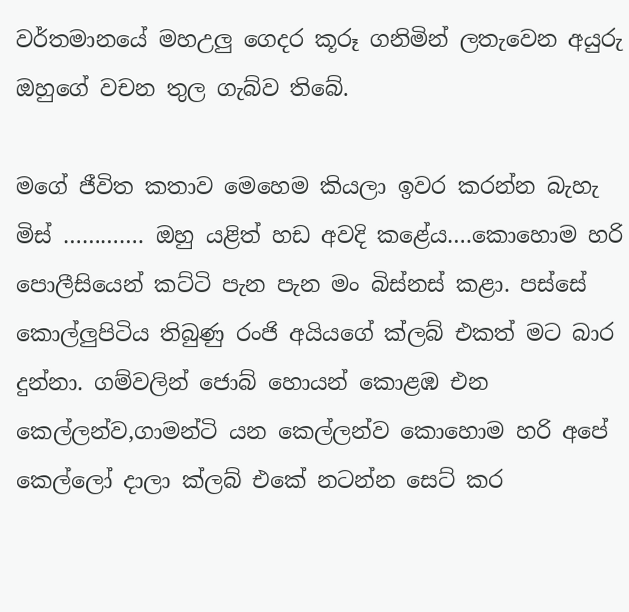වර්තමානයේ මහඋලු ගෙදර කූරූ ගනිමින් ලතැවෙන අයුරු ඔහුගේ වචන තුල ගැබ්ව තිබේ.

මගේ ජීවිත කතාව මෙහෙම කියලා ඉවර කරන්න බැහැ මිස් …………. ඔහු යළිත් හඩ අවදි කළේය….කොහොම හරි පොලීසියෙන් කට්ටි පැන පැන මං බිස්නස් කළා. පස්සේ කොල්ලුපිටිය තිබුණු රංජි අයියගේ ක්ලබ් එකත් මට බාර දුන්නා. ගම්වලින් ජොබ් හොයන් කොළඹ එන කෙල්ලන්ව,ගාමන්ටි යන කෙල්ලන්ව කොහොම හරි අපේ කෙල්ලෝ දාලා ක්ලබ් එකේ නටන්න සෙට් කර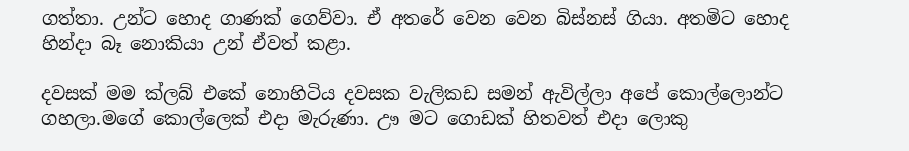ගත්තා. උන්ට හොද ගාණක් ගෙව්වා. ඒ අතරේ වෙන වෙන බිස්නස් ගියා. අතමිට හොද හින්දා බෑ නොකියා උන් ඒවත් කළා.

දවසක් මම ක්ලබ් එකේ නොහිටිය දවසක වැලිකඩ සමන් ඇවිල්ලා අපේ කොල්ලොන්ට ගහලා.මගේ කොල්ලෙක් එදා මැරුණා. ඌ මට ගොඩක් හිතවත් එදා ලොකු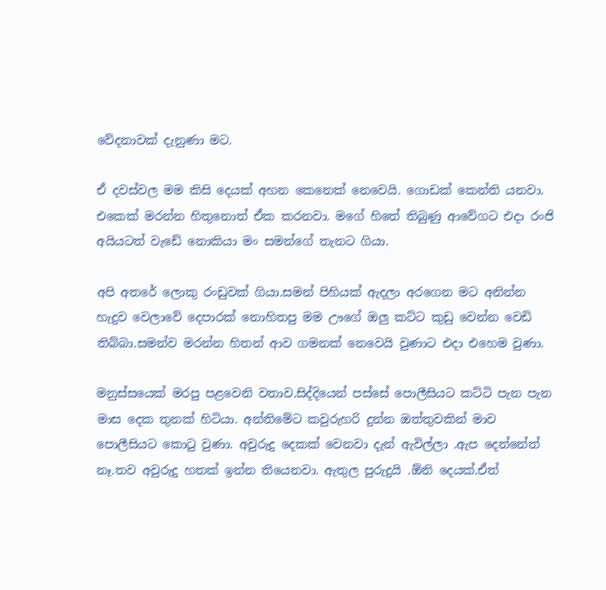වේදනාවක් දැනුණා මට.

ඒ දවස්වල මම කිසි දෙයක් අහන කෙනෙක් නෙවෙයි. ගොඩක් කෙන්ති යනවා. එකෙක් මරන්න හිතුනොත් ඒක කරනවා. මගේ හිතේ තිබුණු ආවේගට එදා රංජි අයියටත් වැඩේ නොකියා මං සමන්ගේ තැනට ගියා.

අපි අතරේ ලොකු රංඩුවක් ගියා.සමන් පිහියක් ඇදලා අරගෙන මට අනින්න හැදුව වෙලාවේ දෙපාරක් නොහිතපු මම ඌගේ ඔලු කට්ට කුඩු වෙන්න වෙඩි තිබ්බා.සමන්ව මරන්න හිතන් ආව ගමනක් නෙවෙයි වුණාට එදා එහෙම වුණා.

මනුස්සයෙක් මරපු පළවෙනි වතාව.සිද්දියෙන් පස්සේ පොලීසියට කට්ටි පැන පැන මාස දෙක තුනක් හිටියා. අන්තිමේට කවුරුහරි දුන්න ඔත්තුවකින් මාව පොලීසියට කොටු වුණා. අවුරුදු දෙකක් වෙනවා දැන් ඇවිල්ලා .ඇප දෙන්නේත් නෑ.තව අවුරුදු හතක් ඉන්න තියෙනවා. ඇතුල පුරුදුයි .ඕනි දෙයක්.ඒත්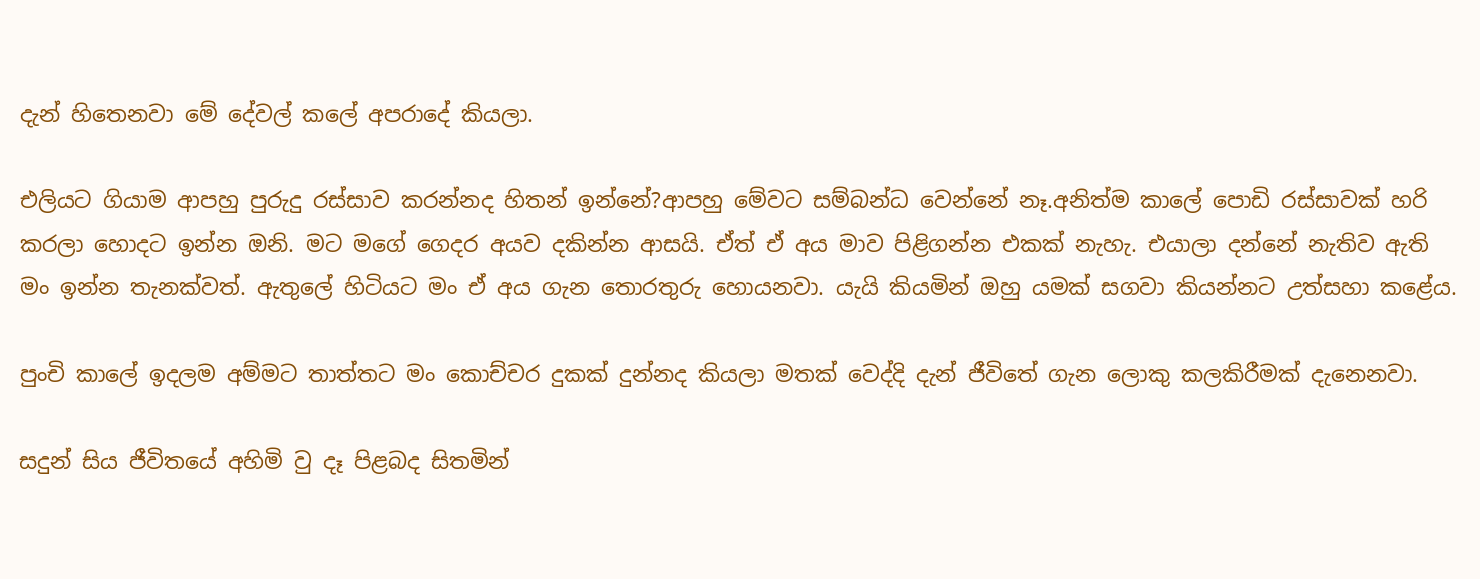දැන් හිතෙනවා මේ දේවල් කලේ අපරාදේ කියලා.

එලියට ගියාම ආපහු පුරුදු රස්සාව කරන්නද හිතන් ඉන්නේ?ආපහු මේවට සම්බන්ධ වෙන්නේ නෑ.අනිත්ම කාලේ පොඩි රස්සාවක් හරි කරලා හොදට ඉන්න ඔනි. මට මගේ ගෙදර අයව දකින්න ආසයි. ඒත් ඒ අය මාව පිළිගන්න එකක් නැහැ. එයාලා දන්නේ නැතිව ඇති මං ඉන්න තැනක්වත්. ඇතුලේ හිටියට මං ඒ අය ගැන තොරතුරු හොයනවා. යැයි කියමින් ඔහු යමක් සගවා කියන්නට උත්සහා කළේය.

පුංචි කාලේ ඉදලම අම්මට තාත්තට මං කොච්චර දුකක් දුන්නද කියලා මතක් වෙද්දි දැන් ජීවිතේ ගැන ලොකු කලකිරීමක් දැනෙනවා.

සදුන් සිය ජීවිතයේ අහිමි වු දෑ පිළබද සිතමින්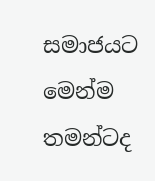සමාජයට මෙන්ම තමන්ටද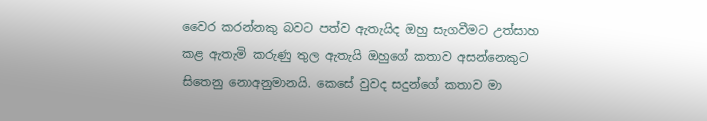වෛර කරන්නකු බවට පත්ව ඇතැයිද ඔහු සැගවීමට උත්සාහ කළ ඇතැමි කරුණු තුල ඇතැයි ඔහුගේ කතාව අසන්නෙකුට සිතෙනු නොඅනුමානයි. කෙසේ වුවද සදුන්ගේ කතාව මා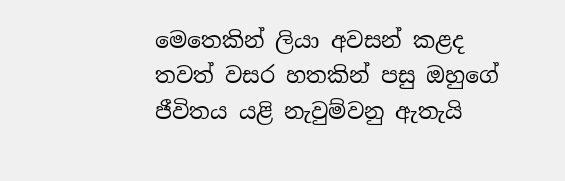මෙතෙකින් ලියා අවසන් කළද තවත් වසර හතකින් පසු ඔහුගේ ජීවිතය යළි නැවුම්වනු ඇතැයි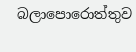බලාපොරොත්තුව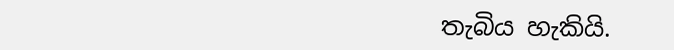තැබිය හැකියි.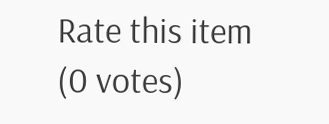Rate this item
(0 votes)